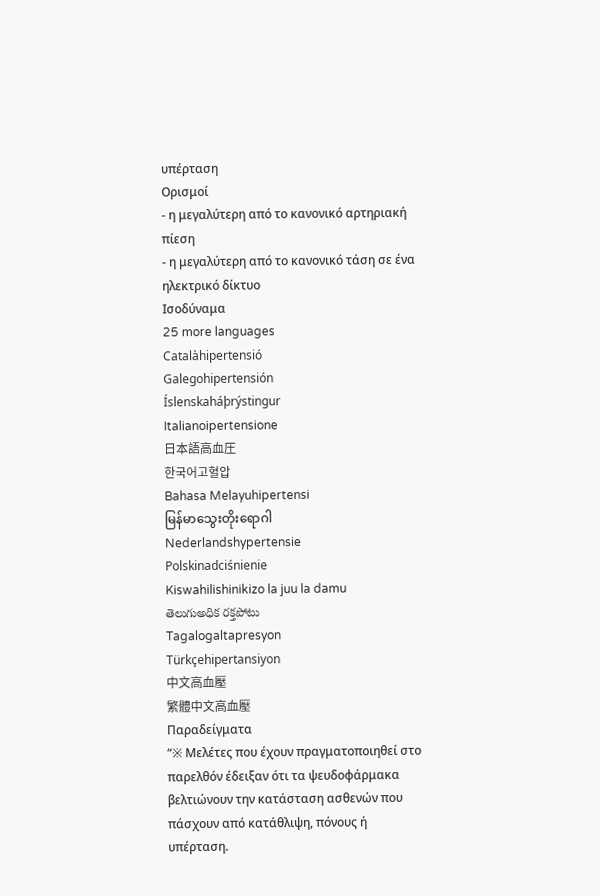υπέρταση
Ορισμοί
- η μεγαλύτερη από το κανονικό αρτηριακή πίεση
- η μεγαλύτερη από το κανονικό τάση σε ένα ηλεκτρικό δίκτυο
Ισοδύναμα
25 more languages
Catalàhipertensió
Galegohipertensión
Íslenskaháþrýstingur
Italianoipertensione
日本語高血圧
한국어고혈압
Bahasa Melayuhipertensi
မြန်မာသွေးတိုးရောဂါ
Nederlandshypertensie
Polskinadciśnienie
Kiswahilishinikizo la juu la damu
తెలుగుఅధిక రక్తపోటు
Tagalogaltapresyon
Türkçehipertansiyon
中文高血壓
繁體中文高血壓
Παραδείγματα
“※ Μελέτες που έχουν πραγματοποιηθεί στο παρελθόν έδειξαν ότι τα ψευδοφάρμακα βελτιώνουν την κατάσταση ασθενών που πάσχουν από κατάθλιψη, πόνους ή υπέρταση.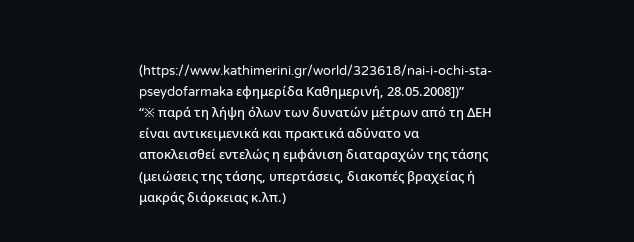(https://www.kathimerini.gr/world/323618/nai-i-ochi-sta-pseydofarmaka εφημερίδα Καθημερινή, 28.05.2008])”
“※ παρά τη λήψη όλων των δυνατών μέτρων από τη ΔΕΗ είναι αντικειμενικά και πρακτικά αδύνατο να αποκλεισθεί εντελώς η εμφάνιση διαταραχών της τάσης (μειώσεις της τάσης, υπερτάσεις, διακοπές βραχείας ή μακράς διάρκειας κ.λπ.)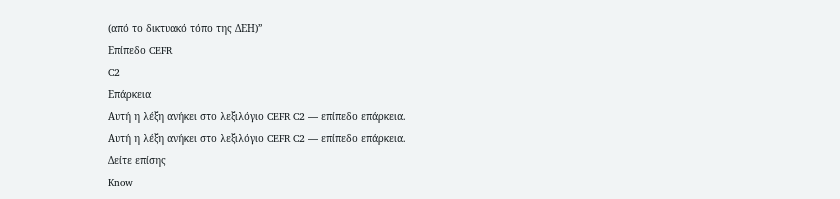(από το δικτυακό τόπο της ΔΕΗ)”
Επίπεδο CEFR
C2
Επάρκεια
Αυτή η λέξη ανήκει στο λεξιλόγιο CEFR C2 — επίπεδο επάρκεια.
Αυτή η λέξη ανήκει στο λεξιλόγιο CEFR C2 — επίπεδο επάρκεια.
Δείτε επίσης
Know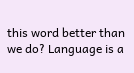this word better than we do? Language is a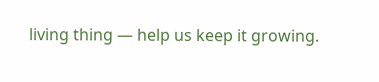living thing — help us keep it growing.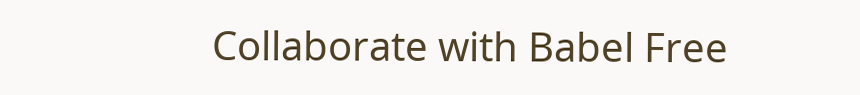Collaborate with Babel Free